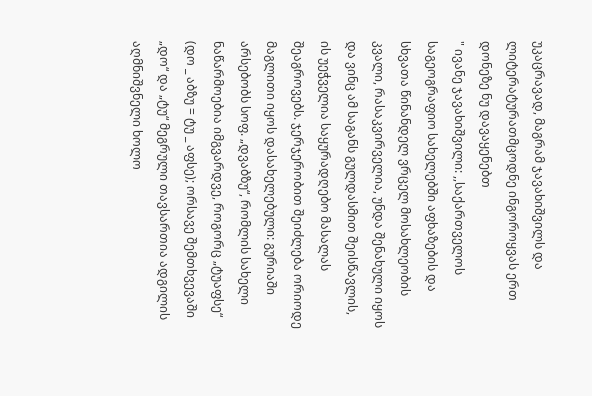უკაცრავად, მაგრამ ჯავახიშვილს და ლიტერატურათმცოდნე ინგოროყვას ერთ დონეზე ნუ დავაყენებთ
" ივანე ჯავახიშვილი: ,,საქართველოს საგეოგრაფიო სახელებში აფხაზების და სხვათა წინანდელ ვრცელ მოსახლეობის კვალი, რასაკვირველია, უნდა შენახული იყოს და ვინც ამ საგანს გულდასმით შეისწავლის, ის უეჭველია საყურადღებო მასალას შეაგროვებს. ჯერჯერობით შეიძლება ორიოდე მაგლითი იყოს დასახელებული: გურიაში არსებობს სოფ. „დვაბზუ“, რომლის სახელი ნაწარმოებია იმგვარდვე, როგორც „ტუაფსე“ (დო _ აბზუ = ტუ _ აფსე); ორსავე შემთხვევაში „დო“ და „ტუ“ მეგრული თავსართია ადგილის აღმნიშვნელი ხოლო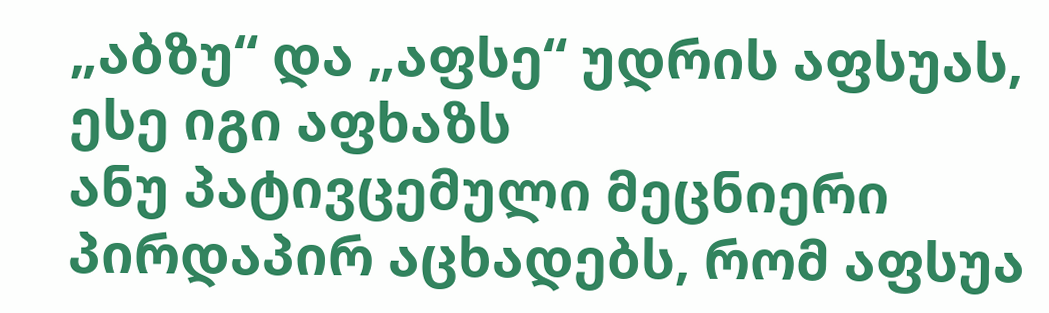„აბზუ“ და „აფსე“ უდრის აფსუას, ესე იგი აფხაზს
ანუ პატივცემული მეცნიერი პირდაპირ აცხადებს, რომ აფსუა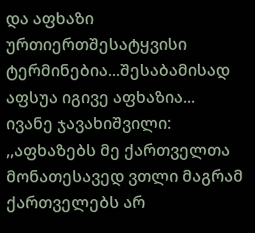და აფხაზი ურთიერთშესატყვისი ტერმინებია...შესაბამისად აფსუა იგივე აფხაზია...
ივანე ჯავახიშვილი: ,,აფხაზებს მე ქართველთა მონათესავედ ვთლი მაგრამ ქართველებს არ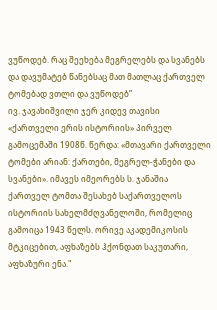ვუწოდებ. რაც შეეხება მეგრელებს და სვანებს და დავუმატებ წანებსაც მათ მათლაც ქართველ ტომებად ვთლი და ვუწოდებ”
ივ. ჯავახიშვილი ჯერ კიდევ თავისი «ქართველი ერის ისტორიის» პირველ გამოცემაში 1908წ. წერდა: «მთავარი ქართველი ტომები არიან: ქართები, მეგრელ-ჭანები და სვანები». იმავეს იმეორებს ს. ჯანაშია ქართველ ტომთა შესახებ საქართველოს ისტორიის სახელმძღვანელოში, რომელიც გამოიცა 1943 წელს. ორივე აკადემიკოსის მტკიცებით, აფხაზებს ჰქონდათ საკუთარი, აფხაზური ენა."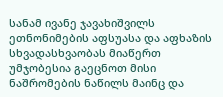სანამ ივანე ჯავახიშვილს ეთნონიმების აფსუასა და აფხაზის სხვადასხვაობას მიაწერთ უმჯობესია გაეცნოთ მისი ნაშრომების ნაწილს მაინც და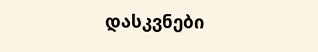დასკვნები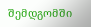შემდგომში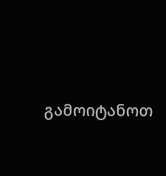გამოიტანოთ